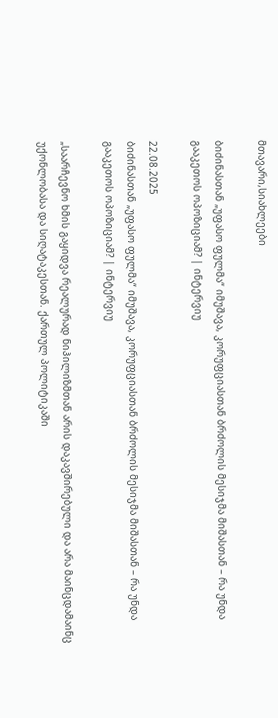მთავარი,სიახლეები

ბიძინასთან „უფასო ფულმა“ იმუშავა, კორუფციასთან ბრძოლის მესიჯმა მიშასთან – რა უნდა გააკეთოს ოპოზიციამ? | ინტერვიუ

22.08.2025
ბიძინასთან „უფასო ფულმა“ იმუშავა, კორუფციასთან ბრძოლის მესიჯმა მიშასთან – რა უნდა გააკეთოს ოპოზიციამ? | ინტერვიუ

„საარჩევნო ხმის გაყიდვა რეალურად ნიჰილიზმთან არის დაკავშირებული და არა მაინცდამაინც უქონლობასა და სიღატაკესთან. ქართულ პოლიტიკაში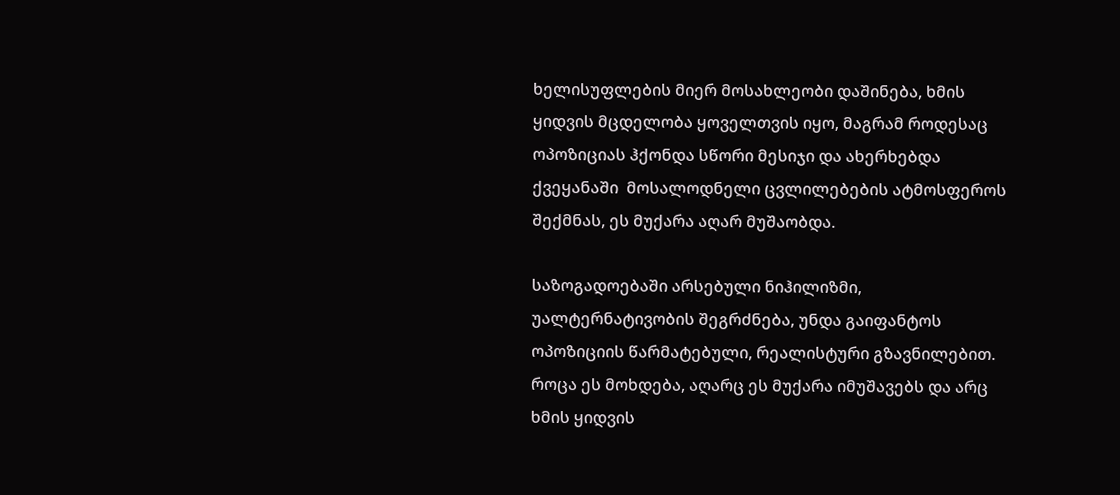ხელისუფლების მიერ მოსახლეობი დაშინება, ხმის ყიდვის მცდელობა ყოველთვის იყო, მაგრამ როდესაც ოპოზიციას ჰქონდა სწორი მესიჯი და ახერხებდა ქვეყანაში  მოსალოდნელი ცვლილებების ატმოსფეროს შექმნას, ეს მუქარა აღარ მუშაობდა.

საზოგადოებაში არსებული ნიჰილიზმი, უალტერნატივობის შეგრძნება, უნდა გაიფანტოს ოპოზიციის წარმატებული, რეალისტური გზავნილებით. როცა ეს მოხდება, აღარც ეს მუქარა იმუშავებს და არც ხმის ყიდვის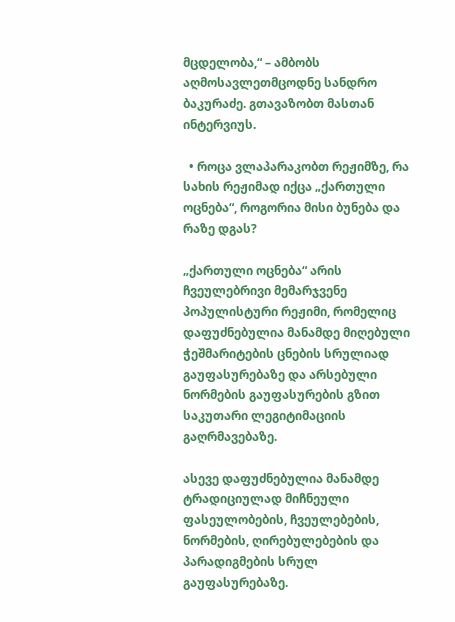მცდელობა,“ – ამბობს აღმოსავლეთმცოდნე სანდრო ბაკურაძე. გთავაზობთ მასთან ინტერვიუს.

  • როცა ვლაპარაკობთ რეჟიმზე, რა სახის რეჟიმად იქცა „ქართული ოცნება“, როგორია მისი ბუნება და რაზე დგას?

„ქართული ოცნება“ არის ჩვეულებრივი მემარჯვენე პოპულისტური რეჟიმი, რომელიც დაფუძნებულია მანამდე მიღებული ჭეშმარიტების ცნების სრულიად გაუფასურებაზე და არსებული ნორმების გაუფასურების გზით საკუთარი ლეგიტიმაციის გაღრმავებაზე.

ასევე დაფუძნებულია მანამდე ტრადიციულად მიჩნეული ფასეულობების, ჩვეულებების, ნორმების, ღირებულებების და პარადიგმების სრულ გაუფასურებაზე.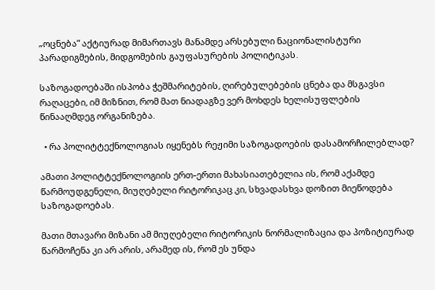„ოცნება“ აქტიურად მიმართავს მანამდე არსებული ნაციონალისტური პარადიგმების, მიდგომების გაუფასურების პოლიტიკას.

საზოგადოებაში ისპობა ჭეშმარიტების, ღირებულებების ცნება და მსგავსი რაღაცები, იმ მიზნით, რომ მათ ნიადაგზე ვერ მოხდეს ხელისუფლების წინააღმდეგ ორგანიზება.

  • რა პოლიტტექნოლოგიას იყენებს რეჟიმი საზოგადოების დასამორჩილებლად?

ამათი პოლიტტექნოლოგიის ერთ-ერთი მახასიათებელია ის, რომ აქამდე წარმოუდგენელი, მიუღებელი რიტორიკაც კი, სხვადასხვა დოზით მიეწოდება საზოგადოებას.

მათი მთავარი მიზანი ამ მიუღებელი რიტორიკის ნორმალიზაცია და პოზიტიურად წარმოჩენა კი არ არის, არამედ ის, რომ ეს უნდა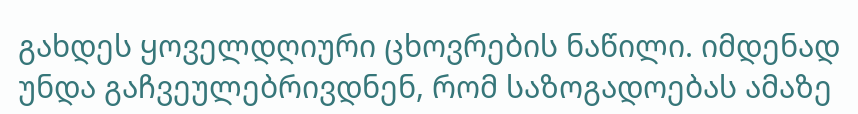გახდეს ყოველდღიური ცხოვრების ნაწილი. იმდენად უნდა გაჩვეულებრივდნენ, რომ საზოგადოებას ამაზე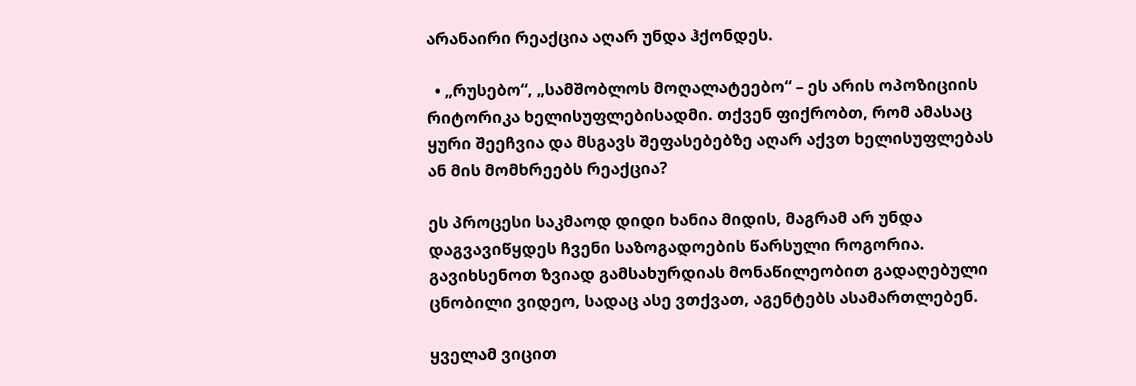არანაირი რეაქცია აღარ უნდა ჰქონდეს.

  • „რუსებო“, „სამშობლოს მოღალატეებო“ – ეს არის ოპოზიციის რიტორიკა ხელისუფლებისადმი. თქვენ ფიქრობთ, რომ ამასაც ყური შეეჩვია და მსგავს შეფასებებზე აღარ აქვთ ხელისუფლებას ან მის მომხრეებს რეაქცია?

ეს პროცესი საკმაოდ დიდი ხანია მიდის, მაგრამ არ უნდა დაგვავიწყდეს ჩვენი საზოგადოების წარსული როგორია. გავიხსენოთ ზვიად გამსახურდიას მონაწილეობით გადაღებული ცნობილი ვიდეო, სადაც ასე ვთქვათ, აგენტებს ასამართლებენ.

ყველამ ვიცით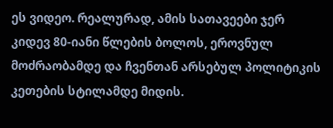ეს ვიდეო. რეალურად, ამის სათავეები ჯერ კიდევ 80-იანი წლების ბოლოს, ეროვნულ მოძრაობამდე და ჩვენთან არსებულ პოლიტიკის კეთების სტილამდე მიდის.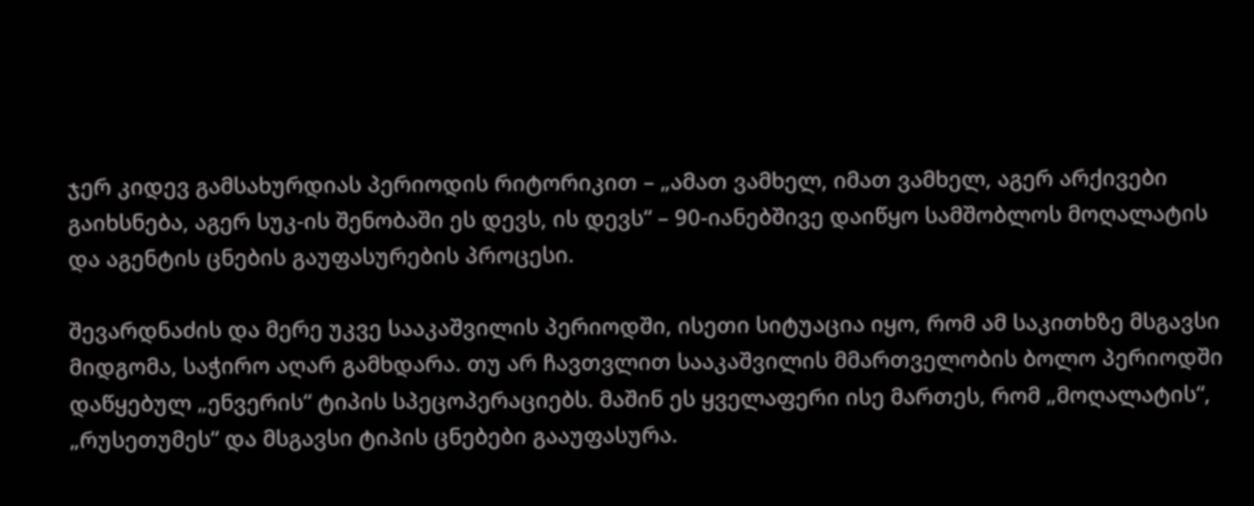ჯერ კიდევ გამსახურდიას პერიოდის რიტორიკით – „ამათ ვამხელ, იმათ ვამხელ, აგერ არქივები გაიხსნება, აგერ სუკ-ის შენობაში ეს დევს, ის დევს“ – 90-იანებშივე დაიწყო სამშობლოს მოღალატის და აგენტის ცნების გაუფასურების პროცესი.

შევარდნაძის და მერე უკვე სააკაშვილის პერიოდში, ისეთი სიტუაცია იყო, რომ ამ საკითხზე მსგავსი მიდგომა, საჭირო აღარ გამხდარა. თუ არ ჩავთვლით სააკაშვილის მმართველობის ბოლო პერიოდში დაწყებულ „ენვერის“ ტიპის სპეცოპერაციებს. მაშინ ეს ყველაფერი ისე მართეს, რომ „მოღალატის“, „რუსეთუმეს“ და მსგავსი ტიპის ცნებები გააუფასურა.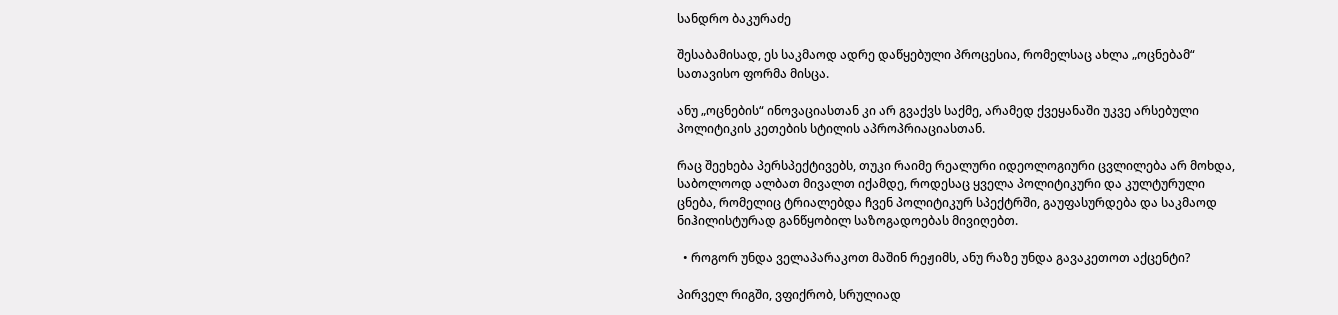სანდრო ბაკურაძე

შესაბამისად, ეს საკმაოდ ადრე დაწყებული პროცესია, რომელსაც ახლა „ოცნებამ“ სათავისო ფორმა მისცა.

ანუ „ოცნების“ ინოვაციასთან კი არ გვაქვს საქმე, არამედ ქვეყანაში უკვე არსებული პოლიტიკის კეთების სტილის აპროპრიაციასთან.

რაც შეეხება პერსპექტივებს, თუკი რაიმე რეალური იდეოლოგიური ცვლილება არ მოხდა, საბოლოოდ ალბათ მივალთ იქამდე, როდესაც ყველა პოლიტიკური და კულტურული ცნება, რომელიც ტრიალებდა ჩვენ პოლიტიკურ სპექტრში, გაუფასურდება და საკმაოდ ნიჰილისტურად განწყობილ საზოგადოებას მივიღებთ.

  • როგორ უნდა ველაპარაკოთ მაშინ რეჟიმს, ანუ რაზე უნდა გავაკეთოთ აქცენტი?

პირველ რიგში, ვფიქრობ, სრულიად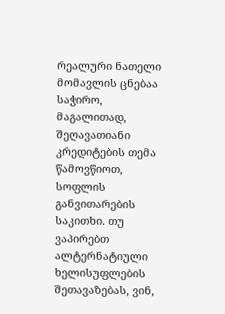რეალური ნათელი მომავლის ცნებაა საჭირო, მაგალითად, შეღავათიანი კრედიტების თემა წამოვწიოთ, სოფლის განვითარების საკითხი. თუ ვაპირებთ ალტერნატიული ხელისუფლების შეთავაზებას, ვინ,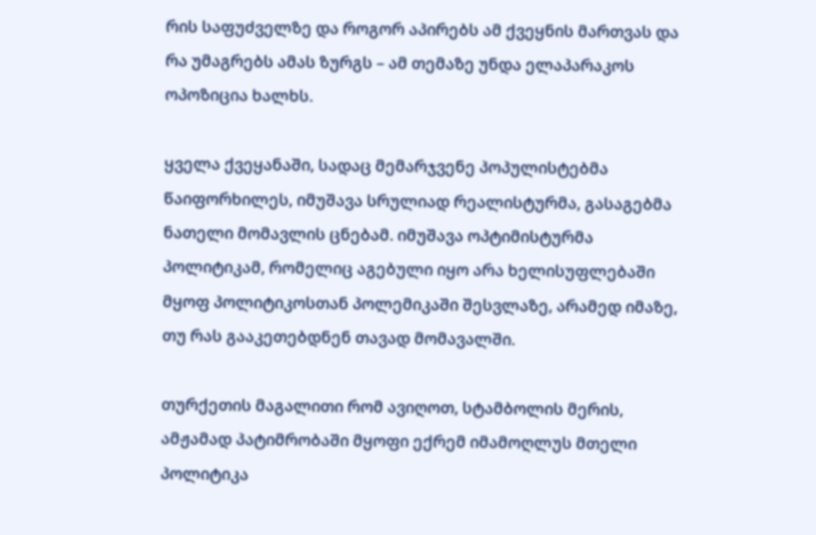რის საფუძველზე და როგორ აპირებს ამ ქვეყნის მართვას და რა უმაგრებს ამას ზურგს – ამ თემაზე უნდა ელაპარაკოს ოპოზიცია ხალხს.

ყველა ქვეყანაში, სადაც მემარჯვენე პოპულისტებმა წაიფორხილეს, იმუშავა სრულიად რეალისტურმა, გასაგებმა ნათელი მომავლის ცნებამ. იმუშავა ოპტიმისტურმა პოლიტიკამ, რომელიც აგებული იყო არა ხელისუფლებაში მყოფ პოლიტიკოსთან პოლემიკაში შესვლაზე, არამედ იმაზე, თუ რას გააკეთებდნენ თავად მომავალში.

თურქეთის მაგალითი რომ ავიღოთ, სტამბოლის მერის, ამჟამად პატიმრობაში მყოფი ექრემ იმამოღლუს მთელი პოლიტიკა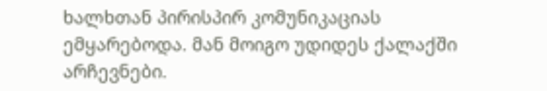ხალხთან პირისპირ კომუნიკაციას ემყარებოდა. მან მოიგო უდიდეს ქალაქში არჩევნები.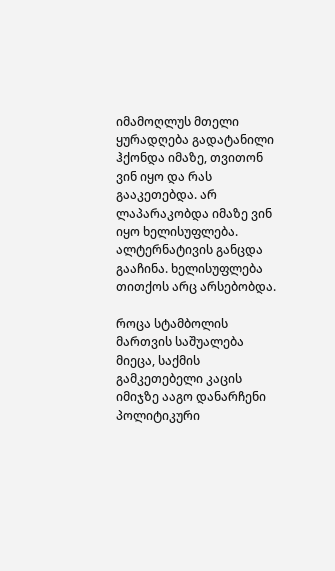იმამოღლუს მთელი ყურადღება გადატანილი ჰქონდა იმაზე, თვითონ ვინ იყო და რას გააკეთებდა. არ ლაპარაკობდა იმაზე ვინ იყო ხელისუფლება. ალტერნატივის განცდა გააჩინა. ხელისუფლება თითქოს არც არსებობდა.

როცა სტამბოლის მართვის საშუალება მიეცა, საქმის გამკეთებელი კაცის იმიჯზე ააგო დანარჩენი პოლიტიკური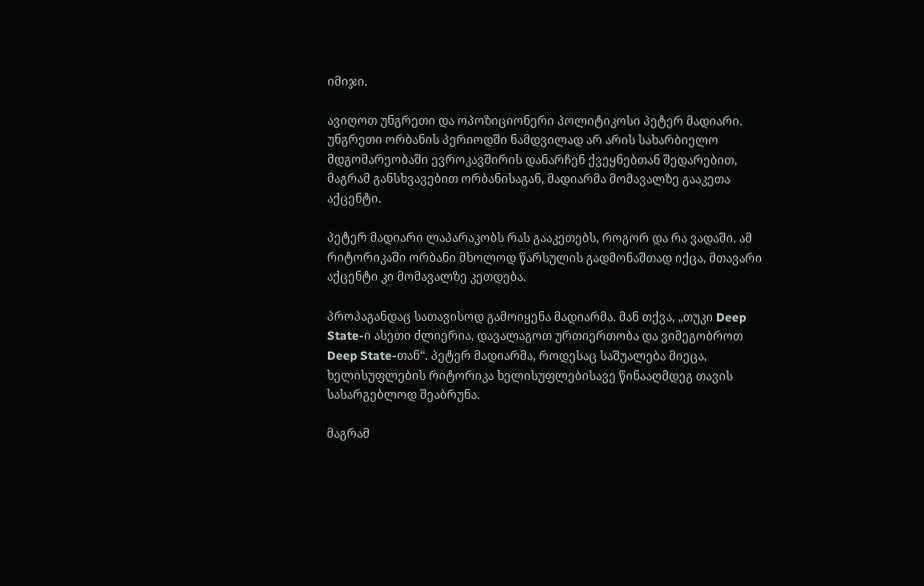იმიჯი.

ავიღოთ უნგრეთი და ოპოზიციონერი პოლიტიკოსი პეტერ მადიარი. უნგრეთი ორბანის პერიოდში ნამდვილად არ არის სახარბიელო მდგომარეობაში ევროკავშირის დანარჩენ ქვეყნებთან შედარებით, მაგრამ განსხვავებით ორბანისაგან, მადიარმა მომავალზე გააკეთა აქცენტი.

პეტერ მადიარი ლაპარაკობს რას გააკეთებს, როგორ და რა ვადაში. ამ რიტორიკაში ორბანი მხოლოდ წარსულის გადმონაშთად იქცა, მთავარი აქცენტი კი მომავალზე კეთდება.

პროპაგანდაც სათავისოდ გამოიყენა მადიარმა. მან თქვა, „თუკი Deep State-ი ასეთი ძლიერია, დავალაგოთ ურთიერთობა და ვიმეგობროთ Deep State-თან“. პეტერ მადიარმა, როდესაც საშუალება მიეცა, ხელისუფლების რიტორიკა ხელისუფლებისავე წინააღმდეგ თავის სასარგებლოდ შეაბრუნა.

მაგრამ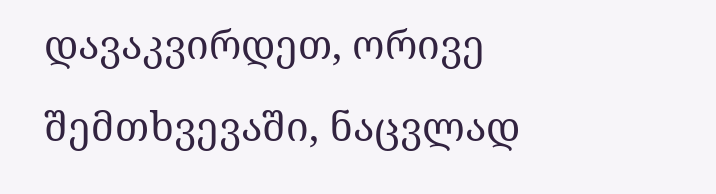დავაკვირდეთ, ორივე შემთხვევაში, ნაცვლად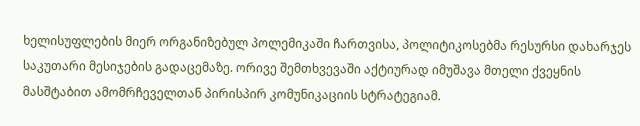ხელისუფლების მიერ ორგანიზებულ პოლემიკაში ჩართვისა, პოლიტიკოსებმა რესურსი დახარჯეს საკუთარი მესიჯების გადაცემაზე. ორივე შემთხვევაში აქტიურად იმუშავა მთელი ქვეყნის მასშტაბით ამომრჩეველთან პირისპირ კომუნიკაციის სტრატეგიამ.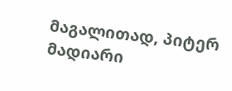მაგალითად, პიტერ მადიარი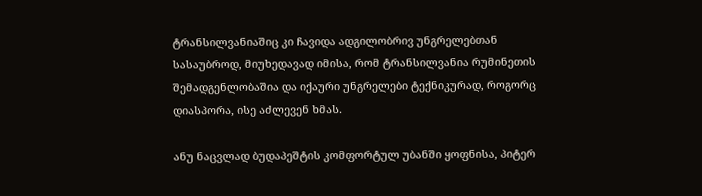ტრანსილვანიაშიც კი ჩავიდა ადგილობრივ უნგრელებთან სასაუბროდ, მიუხედავად იმისა, რომ ტრანსილვანია რუმინეთის შემადგენლობაშია და იქაური უნგრელები ტექნიკურად, როგორც დიასპორა, ისე აძლევენ ხმას.

ანუ ნაცვლად ბუდაპეშტის კომფორტულ უბანში ყოფნისა, პიტერ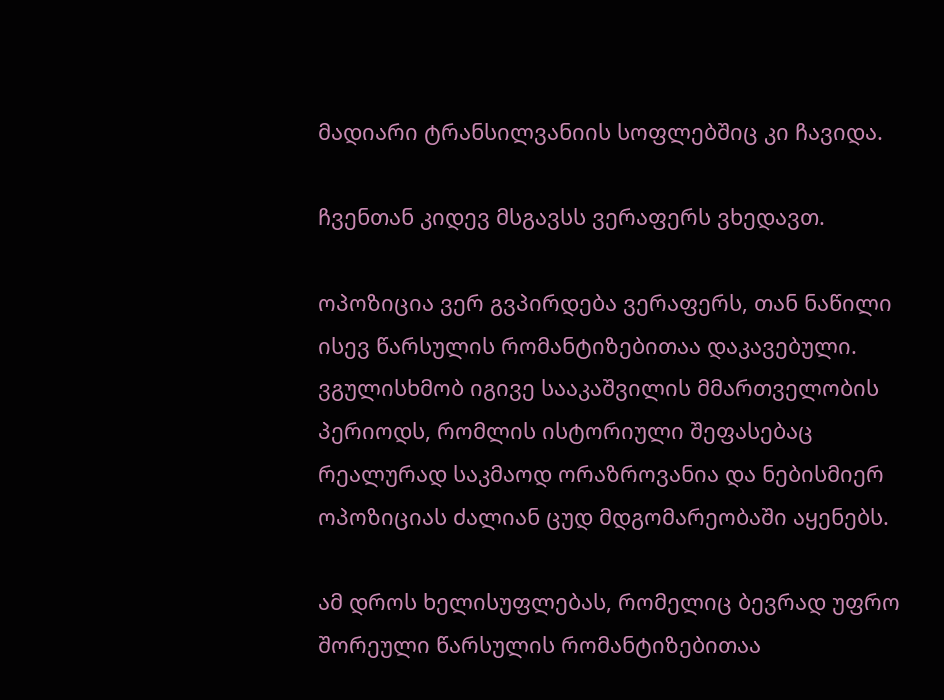მადიარი ტრანსილვანიის სოფლებშიც კი ჩავიდა.

ჩვენთან კიდევ მსგავსს ვერაფერს ვხედავთ.

ოპოზიცია ვერ გვპირდება ვერაფერს, თან ნაწილი ისევ წარსულის რომანტიზებითაა დაკავებული. ვგულისხმობ იგივე სააკაშვილის მმართველობის პერიოდს, რომლის ისტორიული შეფასებაც რეალურად საკმაოდ ორაზროვანია და ნებისმიერ ოპოზიციას ძალიან ცუდ მდგომარეობაში აყენებს.

ამ დროს ხელისუფლებას, რომელიც ბევრად უფრო შორეული წარსულის რომანტიზებითაა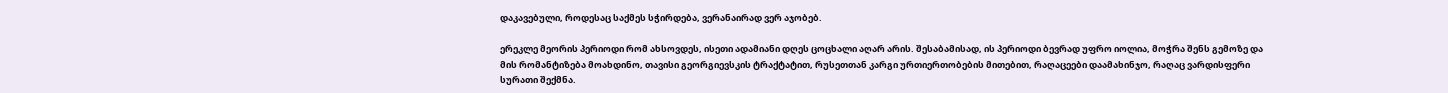დაკავებული, როდესაც საქმეს სჭირდება, ვერანაირად ვერ აჯობებ.

ერეკლე მეორის პერიოდი რომ ახსოვდეს, ისეთი ადამიანი დღეს ცოცხალი აღარ არის. შესაბამისად, ის პერიოდი ბევრად უფრო იოლია, მოჭრა შენს გემოზე და მის რომანტიზება მოახდინო, თავისი გეორგიევსკის ტრაქტატით, რუსეთთან კარგი ურთიერთობების მითებით, რაღაცეები დაამახინჯო, რაღაც ვარდისფერი სურათი შექმნა.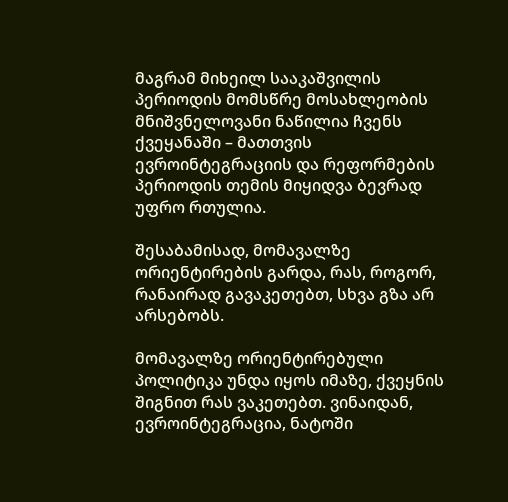მაგრამ მიხეილ სააკაშვილის პერიოდის მომსწრე მოსახლეობის მნიშვნელოვანი ნაწილია ჩვენს ქვეყანაში – მათთვის ევროინტეგრაციის და რეფორმების პერიოდის თემის მიყიდვა ბევრად უფრო რთულია.

შესაბამისად, მომავალზე ორიენტირების გარდა, რას, როგორ, რანაირად გავაკეთებთ, სხვა გზა არ არსებობს.

მომავალზე ორიენტირებული პოლიტიკა უნდა იყოს იმაზე, ქვეყნის შიგნით რას ვაკეთებთ. ვინაიდან, ევროინტეგრაცია, ნატოში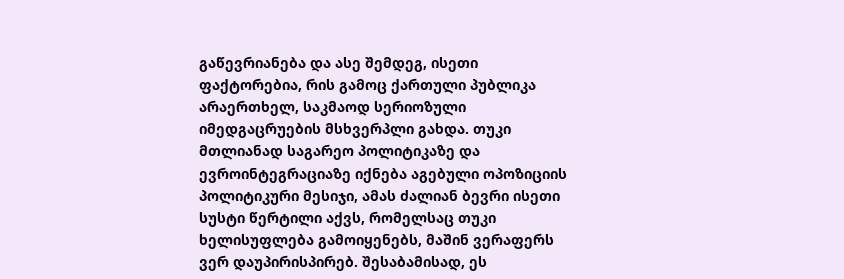გაწევრიანება და ასე შემდეგ, ისეთი ფაქტორებია, რის გამოც ქართული პუბლიკა არაერთხელ, საკმაოდ სერიოზული იმედგაცრუების მსხვერპლი გახდა. თუკი მთლიანად საგარეო პოლიტიკაზე და ევროინტეგრაციაზე იქნება აგებული ოპოზიციის პოლიტიკური მესიჯი, ამას ძალიან ბევრი ისეთი სუსტი წერტილი აქვს, რომელსაც თუკი ხელისუფლება გამოიყენებს, მაშინ ვერაფერს ვერ დაუპირისპირებ. შესაბამისად, ეს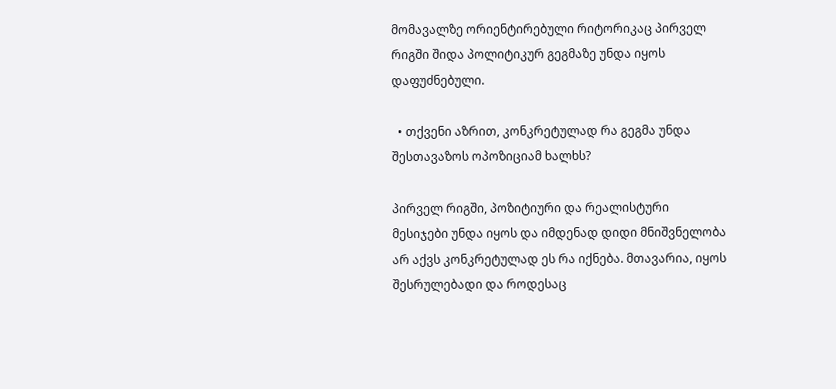მომავალზე ორიენტირებული რიტორიკაც პირველ რიგში შიდა პოლიტიკურ გეგმაზე უნდა იყოს დაფუძნებული.

  • თქვენი აზრით, კონკრეტულად რა გეგმა უნდა შესთავაზოს ოპოზიციამ ხალხს?

პირველ რიგში, პოზიტიური და რეალისტური მესიჯები უნდა იყოს და იმდენად დიდი მნიშვნელობა არ აქვს კონკრეტულად ეს რა იქნება. მთავარია, იყოს შესრულებადი და როდესაც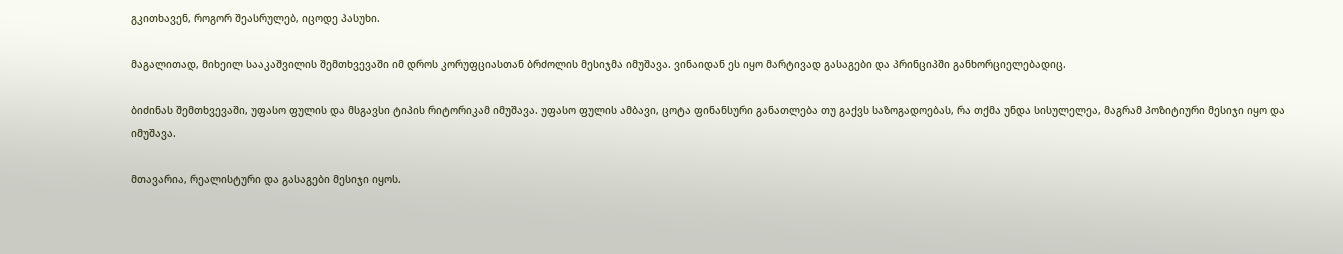გკითხავენ, როგორ შეასრულებ, იცოდე პასუხი.

მაგალითად, მიხეილ სააკაშვილის შემთხვევაში იმ დროს კორუფციასთან ბრძოლის მესიჯმა იმუშავა. ვინაიდან ეს იყო მარტივად გასაგები და პრინციპში განხორციელებადიც.

ბიძინას შემთხვევაში, უფასო ფულის და მსგავსი ტიპის რიტორიკამ იმუშავა. უფასო ფულის ამბავი, ცოტა ფინანსური განათლება თუ გაქვს საზოგადოებას, რა თქმა უნდა სისულელეა, მაგრამ პოზიტიური მესიჯი იყო და იმუშავა.

მთავარია, რეალისტური და გასაგები მესიჯი იყოს.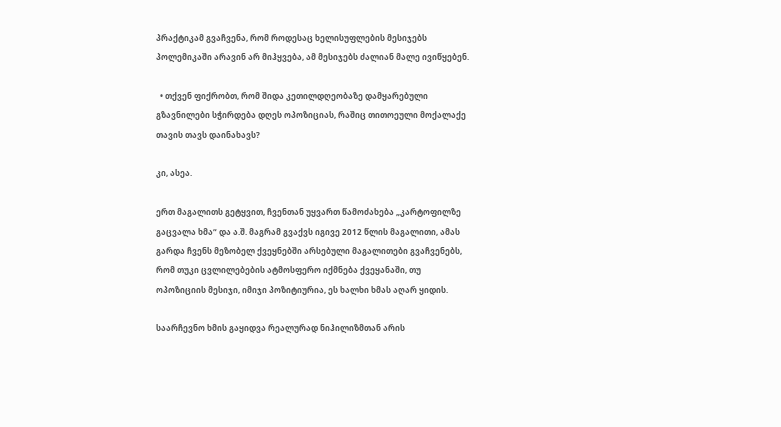პრაქტიკამ გვაჩვენა, რომ როდესაც ხელისუფლების მესიჯებს პოლემიკაში არავინ არ მიჰყვება, ამ მესიჯებს ძალიან მალე ივიწყებენ.

  • თქვენ ფიქრობთ, რომ შიდა კეთილდღეობაზე დამყარებული გზავნილები სჭირდება დღეს ოპოზიციას, რაშიც თითოეული მოქალაქე თავის თავს დაინახავს?

კი, ასეა.

ერთ მაგალითს გეტყვით, ჩვენთან უყვართ წამოძახება „კარტოფილზე გაცვალა ხმა“ და ა.შ. მაგრამ გვაქვს იგივე 2012 წლის მაგალითი, ამას გარდა ჩვენს მეზობელ ქვეყნებში არსებული მაგალითები გვაჩვენებს, რომ თუკი ცვლილებების ატმოსფერო იქმნება ქვეყანაში, თუ ოპოზიციის მესიჯი, იმიჯი პოზიტიურია, ეს ხალხი ხმას აღარ ყიდის.

საარჩევნო ხმის გაყიდვა რეალურად ნიჰილიზმთან არის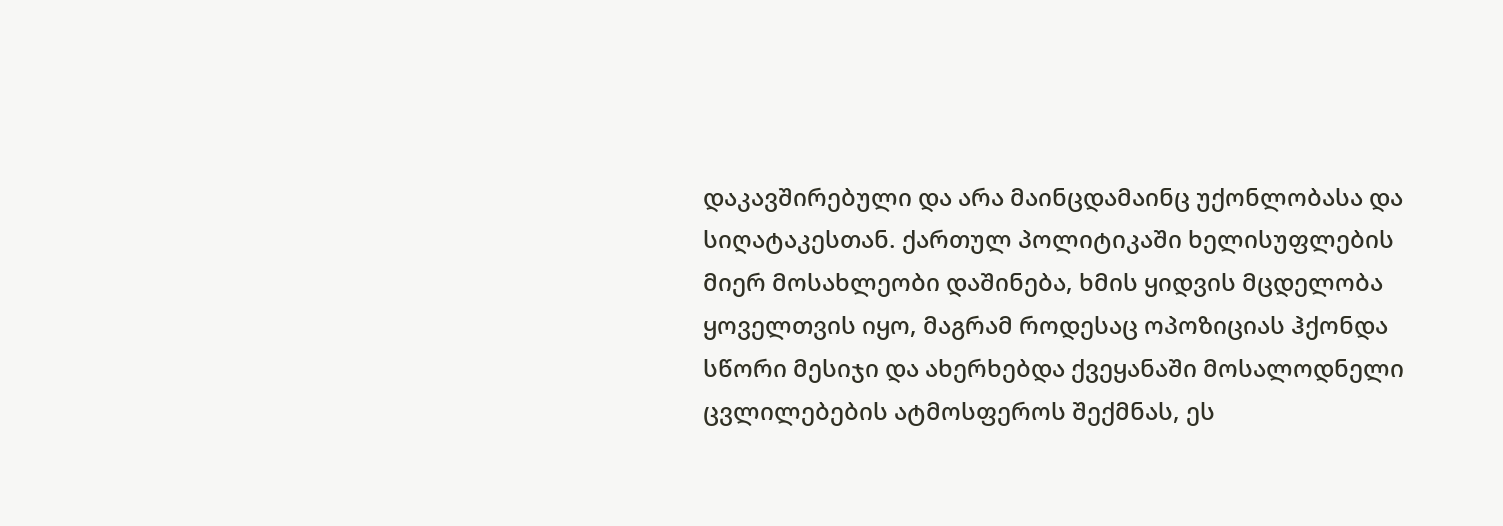დაკავშირებული და არა მაინცდამაინც უქონლობასა და სიღატაკესთან. ქართულ პოლიტიკაში ხელისუფლების მიერ მოსახლეობი დაშინება, ხმის ყიდვის მცდელობა ყოველთვის იყო, მაგრამ როდესაც ოპოზიციას ჰქონდა სწორი მესიჯი და ახერხებდა ქვეყანაში მოსალოდნელი ცვლილებების ატმოსფეროს შექმნას, ეს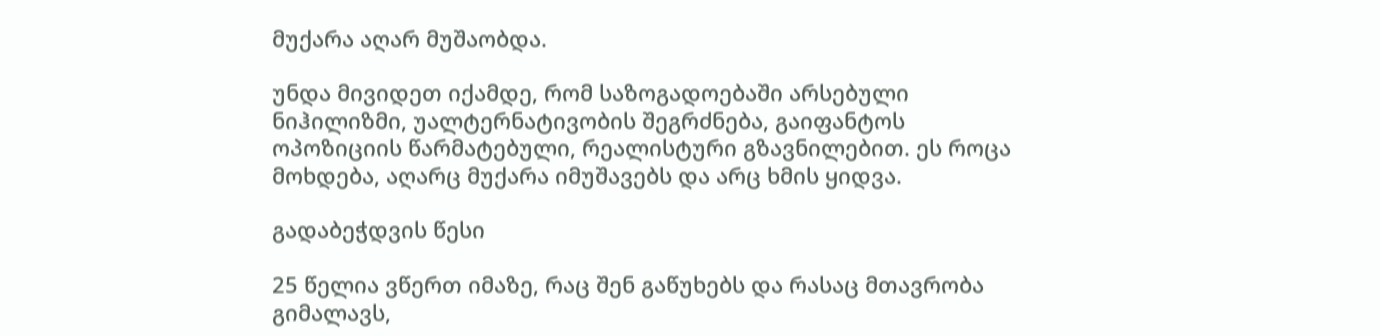მუქარა აღარ მუშაობდა.

უნდა მივიდეთ იქამდე, რომ საზოგადოებაში არსებული ნიჰილიზმი, უალტერნატივობის შეგრძნება, გაიფანტოს ოპოზიციის წარმატებული, რეალისტური გზავნილებით. ეს როცა მოხდება, აღარც მუქარა იმუშავებს და არც ხმის ყიდვა.

გადაბეჭდვის წესი

25 წელია ვწერთ იმაზე, რაც შენ გაწუხებს და რასაც მთავრობა გიმალავს,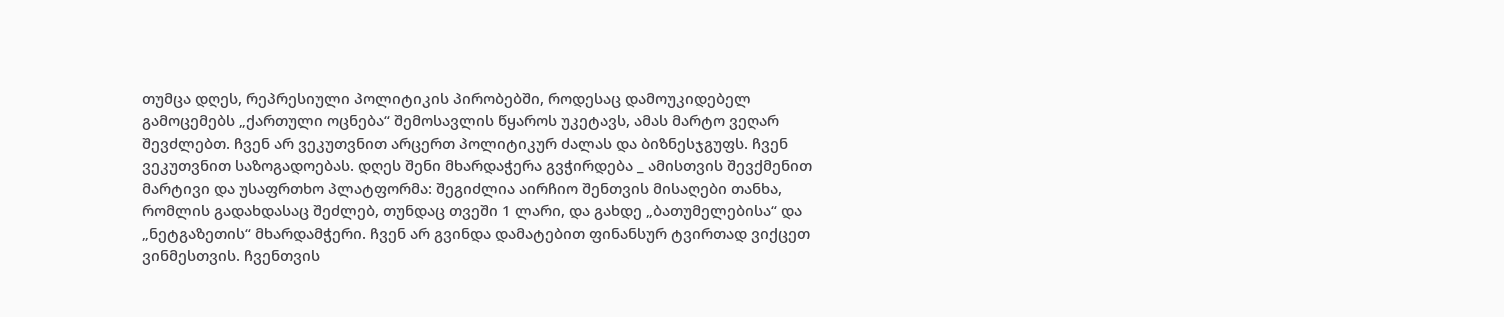თუმცა დღეს, რეპრესიული პოლიტიკის პირობებში, როდესაც დამოუკიდებელ გამოცემებს „ქართული ოცნება“ შემოსავლის წყაროს უკეტავს, ამას მარტო ვეღარ შევძლებთ. ჩვენ არ ვეკუთვნით არცერთ პოლიტიკურ ძალას და ბიზნესჯგუფს. ჩვენ ვეკუთვნით საზოგადოებას. დღეს შენი მხარდაჭერა გვჭირდება _ ამისთვის შევქმენით მარტივი და უსაფრთხო პლატფორმა: შეგიძლია აირჩიო შენთვის მისაღები თანხა, რომლის გადახდასაც შეძლებ, თუნდაც თვეში 1 ლარი, და გახდე „ბათუმელებისა“ და „ნეტგაზეთის“ მხარდამჭერი. ჩვენ არ გვინდა დამატებით ფინანსურ ტვირთად ვიქცეთ ვინმესთვის. ჩვენთვის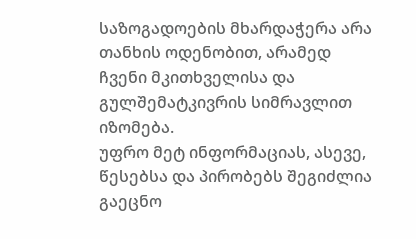საზოგადოების მხარდაჭერა არა თანხის ოდენობით, არამედ ჩვენი მკითხველისა და გულშემატკივრის სიმრავლით იზომება.
უფრო მეტ ინფორმაციას, ასევე, წესებსა და პირობებს შეგიძლია გაეცნო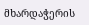მხარდაჭერის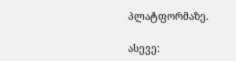პლატფორმაზე.

ასევე: